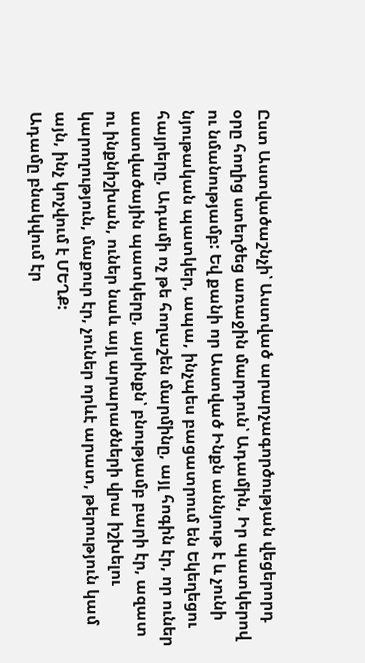Ըստ Աստվածաշնչի՝ Աստված արարչագործության վեցերորդ օրը հողից ստեղծեց առաջին մարդուն՝ Ադամին, Իր պատկերով ու նմանությամբ: Եվ քանի որ Աստված Ինքն աննյութ է և չունի նյութական պատկեր, ապա, ինչպես բացատրում են Եկեղեցու հայրերը, Ադամի ոչ թե հողաշեն մարմինը, այլ հոգին էր, որ ուներ աստվածային պատկերը, այսինքն՝ բնությամբ բարի էր, ազատ ու ինքնիշխան, ուներ նաև այլ արարածների վրա իշխելու կարողություն, մաքուր էր, չուներ որևէ արատ, թերություն կամ այն, ինչ կոչվում է ՄԵՂՔ:
Ադամը բնակվում էր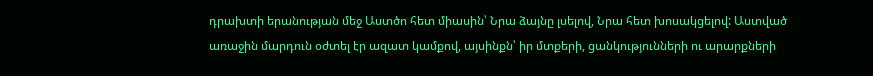դրախտի երանության մեջ Աստծո հետ միասին՝ Նրա ձայնը լսելով, Նրա հետ խոսակցելով: Աստված առաջին մարդուն օժտել էր ազատ կամքով, այսինքն՝ իր մտքերի, ցանկությունների ու արարքների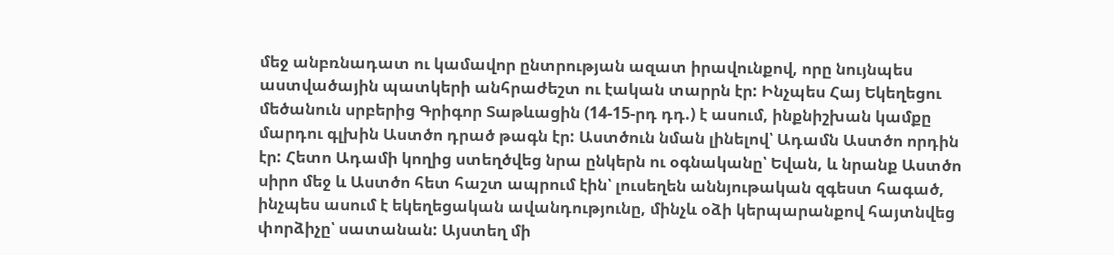մեջ անբռնադատ ու կամավոր ընտրության ազատ իրավունքով, որը նույնպես աստվածային պատկերի անհրաժեշտ ու էական տարրն էր: Ինչպես Հայ Եկեղեցու մեծանուն սրբերից Գրիգոր Տաթևացին (14-15-րդ դդ.) է ասում, ինքնիշխան կամքը մարդու գլխին Աստծո դրած թագն էր: Աստծուն նման լինելով՝ Ադամն Աստծո որդին էր: Հետո Ադամի կողից ստեղծվեց նրա ընկերն ու օգնականը՝ Եվան, և նրանք Աստծո սիրո մեջ և Աստծո հետ հաշտ ապրում էին՝ լուսեղեն աննյութական զգեստ հագած, ինչպես ասում է եկեղեցական ավանդությունը, մինչև օձի կերպարանքով հայտնվեց փորձիչը՝ սատանան: Այստեղ մի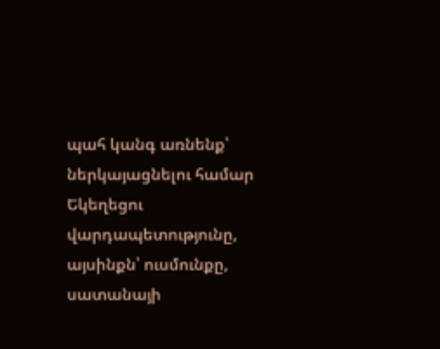պահ կանգ առնենք՝ ներկայացնելու համար Եկեղեցու վարդապետությունը, այսինքն՝ ուսմունքը, սատանայի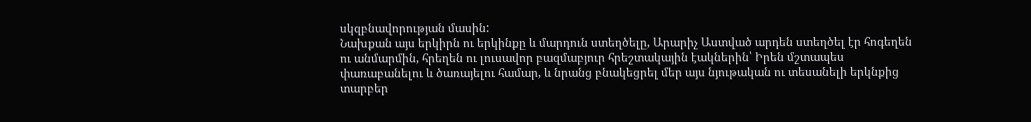սկզբնավորության մասին:
Նախքան այս երկիրն ու երկինքը և մարդուն ստեղծելը, Արարիչ Աստված արդեն ստեղծել էր հոգեղեն ու անմարմին, հրեղեն ու լուսավոր բազմաբյուր հրեշտակային էակներին՝ Իրեն մշտապես փառաբանելու և ծառայելու համար, և նրանց բնակեցրել մեր այս նյութական ու տեսանելի երկնքից տարբեր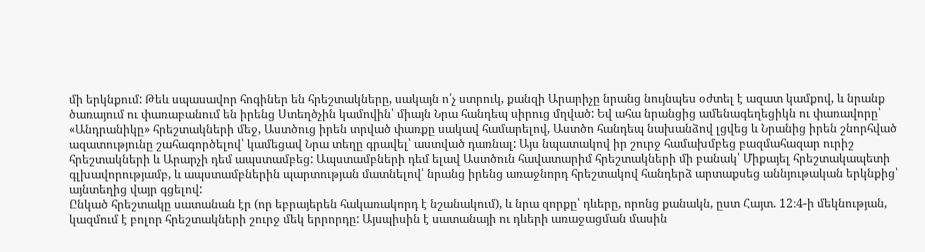մի երկնքում: Թեև սպասավոր հոգիներ են հրեշտակները, սակայն ո՛չ ստրուկ, քանզի Արարիչը նրանց նույնպես օժտել է ազատ կամքով, և նրանք ծառայում ու փառաբանում են իրենց Ստեղծչին կամովին՝ միայն Նրա հանդեպ սիրուց մղված: Եվ ահա նրանցից ամենագեղեցիկն ու փառավորը՝ «Անդրանիկը» հրեշտակների մեջ, Աստծուց իրեն տրված փառքը սակավ համարելով, Աստծո հանդեպ նախանձով լցվեց և Նրանից իրեն շնորհված ազատությունը շահագործելով՝ կամեցավ Նրա տեղը գրավել՝ աստված դառնալ: Այս նպատակով իր շուրջ համախմբեց բազմահազար ուրիշ հրեշտակների և Արարչի դեմ ապստամբեց: Ապստամբների դեմ ելավ Աստծուն հավատարիմ հրեշտակների մի բանակ՝ Միքայել հրեշտակապետի գլխավորությամբ, և ապստամբներին պարտության մատնելով՝ նրանց իրենց առաջնորդ հրեշտակով հանդերձ արտաքսեց աննյութական երկնքից՝ այնտեղից վայր գցելով:
Ընկած հրեշտակը սատանան էր (որ եբրայերեն հակառակորդ է նշանակում), և նրա զորքը՝ դևերը, որոնց քանակն, ըստ Հայտ. 12։4-ի մեկնության, կազմում է բոլոր հրեշտակների շուրջ մեկ երրորդը: Այսպիսին է սատանայի ու դևերի առաջացման մասին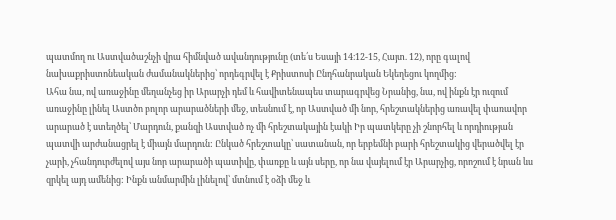պատմող ու Աստվածաշնչի վրա հիմնված ավանդությունը (տե՛ս Եսայի 14։12-15, Հայտ. 12), որը գալով նախաքրիստոնեական ժամանակներից՝ որդեգրվել է Քրիստոսի Ընդհանրական Եկեղեցու կողմից:
Ահա նա, ով առաջինը մեղանչեց իր Արարչի դեմ և հավիտենապես տարագրվեց Նրանից, նա, ով ինքն էր ուզում առաջինը լինել Աստծո բոլոր արարածների մեջ, տեսնում է, որ Աստված մի նոր, հրեշտակներից առավել փառավոր արարած է ստեղծել՝ Մարդուն, քանզի Աստված ոչ մի հրեշտակային էակի Իր պատկերը չի շնորհել և որդիության պատվի արժանացրել է միայն մարդուն: Ընկած հրեշտակը՝ սատանան, որ երբեմնի բարի հրեշտակից վերածվել էր չարի, չհանդուրժելով այս նոր արարածի պատիվը, փառքը և այն սերը, որ նա վայելում էր Արարչից, որոշում է նրան ևս զրկել այդ ամենից: Ինքն անմարմին լինելով՝ մտնում է օձի մեջ և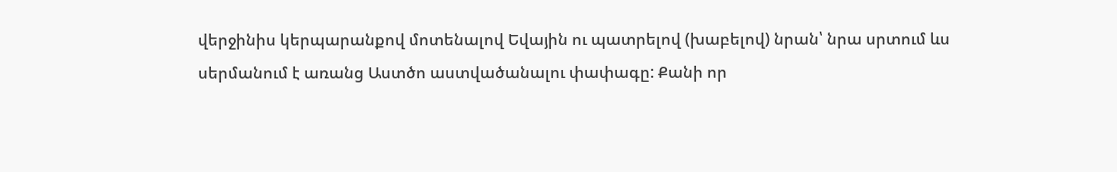վերջինիս կերպարանքով մոտենալով Եվային ու պատրելով (խաբելով) նրան՝ նրա սրտում ևս սերմանում է առանց Աստծո աստվածանալու փափագը: Քանի որ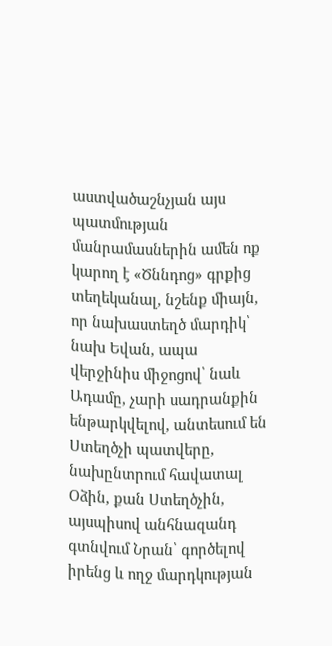աստվածաշնչյան այս պատմության մանրամասներին ամեն ոք կարող է «Ծննդոց» գրքից տեղեկանալ, նշենք միայն, որ նախաստեղծ մարդիկ՝ նախ Եվան, ապա վերջինիս միջոցով՝ նաև Ադամը, չարի սադրանքին ենթարկվելով, անտեսում են Ստեղծչի պատվերը, նախընտրում հավատալ Օձին, քան Ստեղծչին, այսպիսով անհնազանդ գտնվում Նրան՝ գործելով իրենց և ողջ մարդկության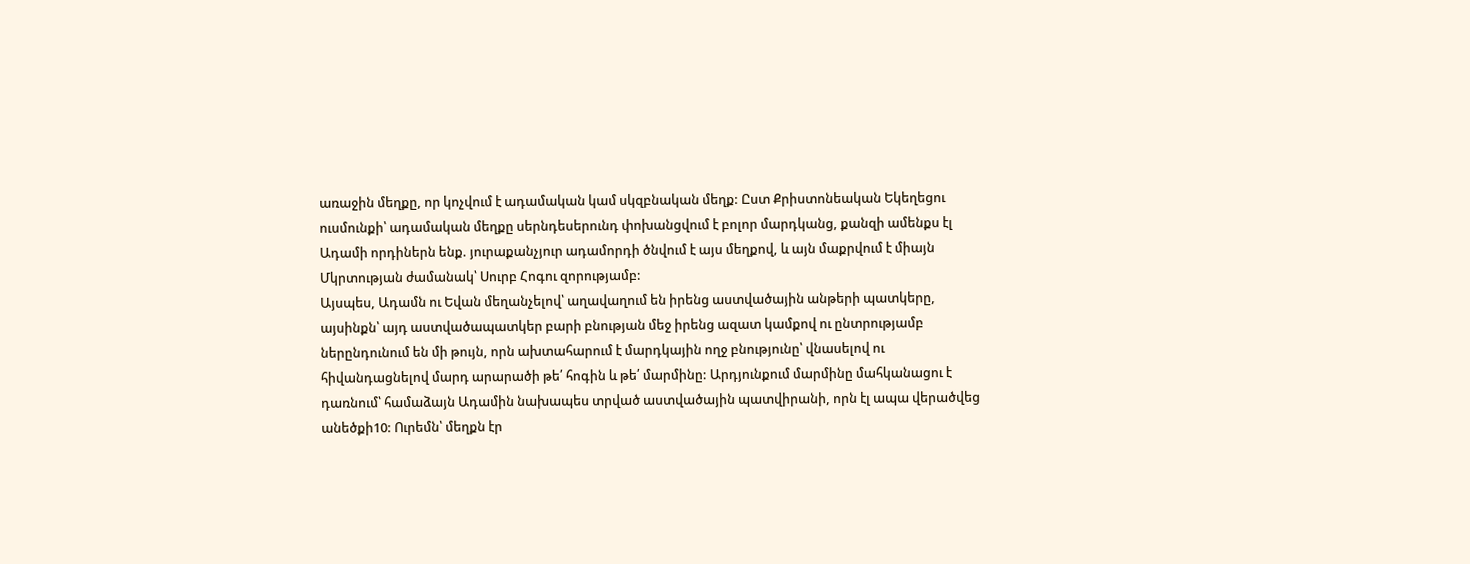առաջին մեղքը, որ կոչվում է ադամական կամ սկզբնական մեղք: Ըստ Քրիստոնեական Եկեղեցու ուսմունքի՝ ադամական մեղքը սերնդեսերունդ փոխանցվում է բոլոր մարդկանց, քանզի ամենքս էլ Ադամի որդիներն ենք. յուրաքանչյուր ադամորդի ծնվում է այս մեղքով, և այն մաքրվում է միայն Մկրտության ժամանակ՝ Սուրբ Հոգու զորությամբ:
Այսպես, Ադամն ու Եվան մեղանչելով՝ աղավաղում են իրենց աստվածային անթերի պատկերը, այսինքն՝ այդ աստվածապատկեր բարի բնության մեջ իրենց ազատ կամքով ու ընտրությամբ ներընդունում են մի թույն, որն ախտահարում է մարդկային ողջ բնությունը՝ վնասելով ու հիվանդացնելով մարդ արարածի թե՛ հոգին և թե՛ մարմինը: Արդյունքում մարմինը մահկանացու է դառնում՝ համաձայն Ադամին նախապես տրված աստվածային պատվիրանի, որն էլ ապա վերածվեց անեծքի10: Ուրեմն՝ մեղքն էր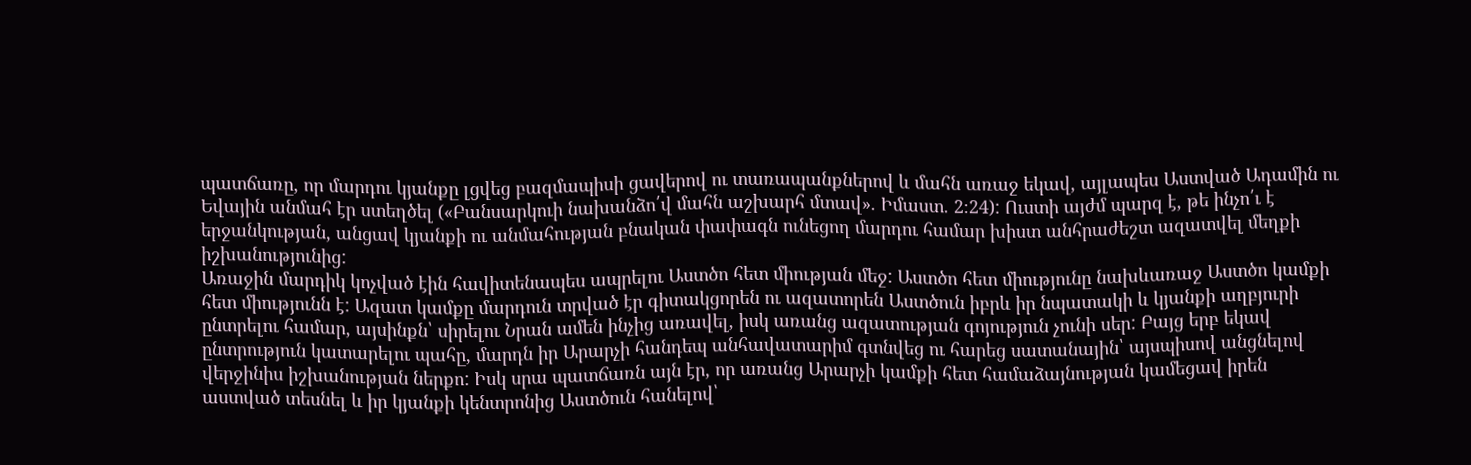պատճառը, որ մարդու կյանքը լցվեց բազմապիսի ցավերով ու տառապանքներով և մահն առաջ եկավ, այլապես Աստված Ադամին ու Եվային անմահ էր ստեղծել («Բանսարկուի նախանձո՛վ մահն աշխարհ մտավ». Իմաստ. 2։24): Ուստի այժմ պարզ է, թե ինչո՛ւ է երջանկության, անցավ կյանքի ու անմահության բնական փափագն ունեցող մարդու համար խիստ անհրաժեշտ ազատվել մեղքի իշխանությունից:
Առաջին մարդիկ կոչված էին հավիտենապես ապրելու Աստծո հետ միության մեջ: Աստծո հետ միությունը նախևառաջ Աստծո կամքի հետ միությունն է: Ազատ կամքը մարդուն տրված էր գիտակցորեն ու ազատորեն Աստծուն իբրև իր նպատակի և կյանքի աղբյուրի ընտրելու համար, այսինքն՝ սիրելու Նրան ամեն ինչից առավել, իսկ առանց ազատության գոյություն չունի սեր: Բայց երբ եկավ ընտրություն կատարելու պահը, մարդն իր Արարչի հանդեպ անհավատարիմ գտնվեց ու հարեց սատանային՝ այսպիսով անցնելով վերջինիս իշխանության ներքո: Իսկ սրա պատճառն այն էր, որ առանց Արարչի կամքի հետ համաձայնության կամեցավ իրեն աստված տեսնել և իր կյանքի կենտրոնից Աստծուն հանելով՝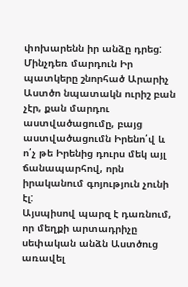փոխարենն իր անձը դրեց: Մինչդեռ մարդուն Իր պատկերը շնորհած Արարիչ Աստծո նպատակն ուրիշ բան չէր, քան մարդու աստվածացումը, բայց աստվածացումն Իրենո՛վ և ո՛չ թե Իրենից դուրս մեկ այլ ճանապարհով, որն իրականում գոյություն չունի էլ:
Այսպիսով պարզ է դառնում, որ մեղքի արտադրիչը սեփական անձն Աստծուց առավել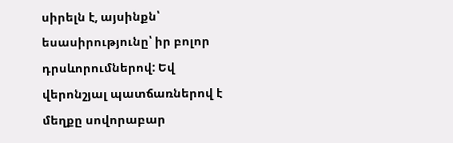սիրելն է, այսինքն՝ եսասիրությունը՝ իր բոլոր դրսևորումներով: Եվ վերոնշյալ պատճառներով է մեղքը սովորաբար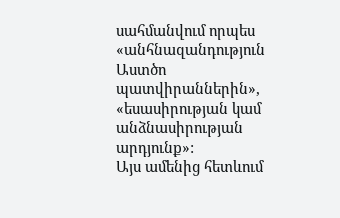սահմանվում որպես «անհնազանդություն Աստծո պատվիրաններին», «եսասիրության կամ անձնասիրության արդյունք»:
Այս ամենից հետևում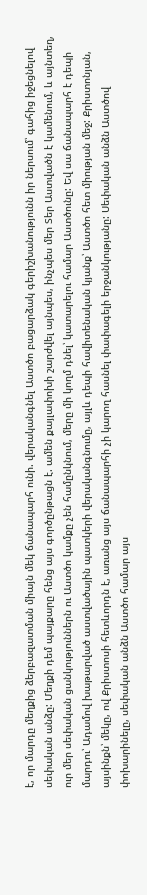է, որ մարդը մեղքից ձերբազատման միայն մեկ ճանապարհ ունի. վերականգնել Աստծո բացարձակ գերիշխանությունն իր ներսում՝ գահից իջեցնելով սեփական անձը: Մեղքի դեմ պայքարը հենց այս գործընթացն է. ամեն քայլափոխի շարժվել այնպես, ինչպես մեր Տեր Աստվածն է կամենում, և այնտեղ, ուր մեր սեփական ցանկություններն ու Աստծո կամքը չեն համընկնում, մերը մի կողմ դնել՝ կատարելու համար Աստծունը: Եվ սա ճանապարհ է դեպի մարդու՝ Ադամով խաթարված աստվածային պատկերի վերականգնումը, այլև դեպի հավիտենական կյանք՝ Աստծո հետ միության մեջ: Քրիստոնյան, այսինքն՝ մեկը, ով Քրիստոսի հետևորդն է, առանց այս ճանապարհի չի կարող հասնել փափագելի երջանկությանը: Սեփական անձն Աստծով փոխարինելը, սեփական անձն Աստծո համար այս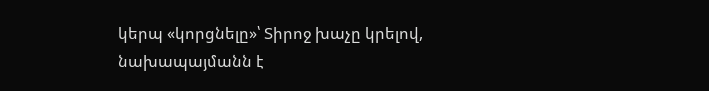կերպ «կորցնելը»՝ Տիրոջ խաչը կրելով, նախապայմանն է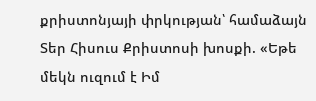քրիստոնյայի փրկության՝ համաձայն Տեր Հիսուս Քրիստոսի խոսքի. «Եթե մեկն ուզում է Իմ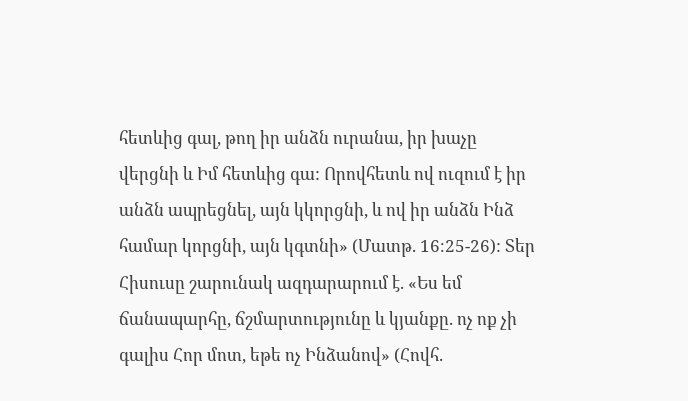հետևից գալ, թող իր անձն ուրանա, իր խաչը վերցնի և Իմ հետևից գա: Որովհետև ով ուզում է իր անձն ապրեցնել, այն կկորցնի, և ով իր անձն Ինձ համար կորցնի, այն կգտնի» (Մատթ. 16։25-26): Տեր Հիսուսը շարունակ ազդարարում է. «Ես եմ ճանապարհը, ճշմարտությունը և կյանքը. ոչ ոք չի գալիս Հոր մոտ, եթե ոչ Ինձանով» (Հովհ.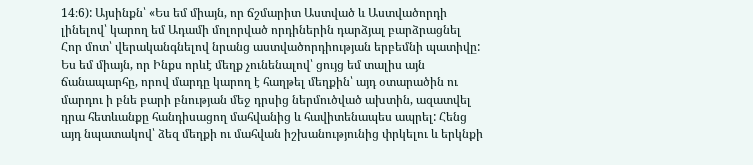14։6): Այսինքն՝ «Ես եմ միայն, որ ճշմարիտ Աստված և Աստվածորդի լինելով՝ կարող եմ Ադամի մոլորված որդիներին դարձյալ բարձրացնել Հոր մոտ՝ վերականգնելով նրանց աստվածորդիության երբեմնի պատիվը: Ես եմ միայն, որ Ինքս որևէ մեղք չունենալով՝ ցույց եմ տալիս այն ճանապարհը, որով մարդը կարող է հաղթել մեղքին՝ այդ օտարածին ու մարդու ի բնե բարի բնության մեջ դրսից ներմուծված ախտին, ազատվել դրա հետևանքը հանդիսացող մահվանից և հավիտենապես ապրել: Հենց այդ նպատակով՝ ձեզ մեղքի ու մահվան իշխանությունից փրկելու և երկնքի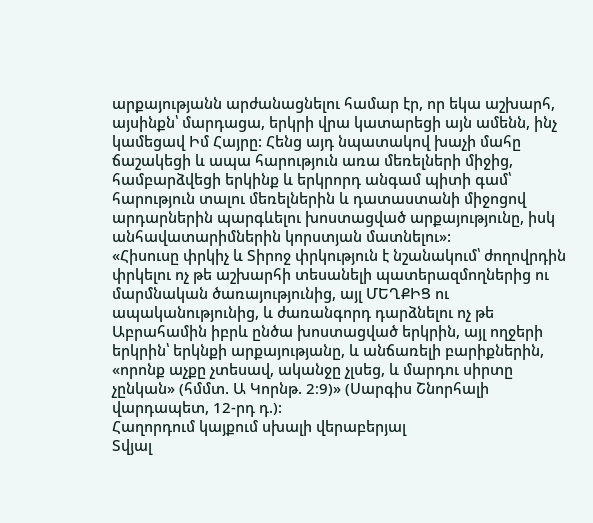արքայությանն արժանացնելու համար էր, որ եկա աշխարհ, այսինքն՝ մարդացա, երկրի վրա կատարեցի այն ամենն, ինչ կամեցավ Իմ Հայրը: Հենց այդ նպատակով խաչի մահը ճաշակեցի և ապա հարություն առա մեռելների միջից, համբարձվեցի երկինք և երկրորդ անգամ պիտի գամ՝ հարություն տալու մեռելներին և դատաստանի միջոցով արդարներին պարգևելու խոստացված արքայությունը, իսկ անհավատարիմներին կորստյան մատնելու»:
«Հիսուսը փրկիչ և Տիրոջ փրկություն է նշանակում՝ ժողովրդին փրկելու ոչ թե աշխարհի տեսանելի պատերազմողներից ու մարմնական ծառայությունից, այլ ՄԵՂՔԻՑ ու ապականությունից, և ժառանգորդ դարձնելու ոչ թե Աբրահամին իբրև ընծա խոստացված երկրին, այլ ողջերի երկրին՝ երկնքի արքայությանը, և անճառելի բարիքներին, «որոնք աչքը չտեսավ, ականջը չլսեց, և մարդու սիրտը չընկան» (հմմտ. Ա Կորնթ. 2։9)» (Սարգիս Շնորհալի վարդապետ, 12-րդ դ.):
Հաղորդում կայքում սխալի վերաբերյալ
Տվյալ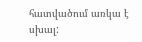հատվածում առկա է սխալ: